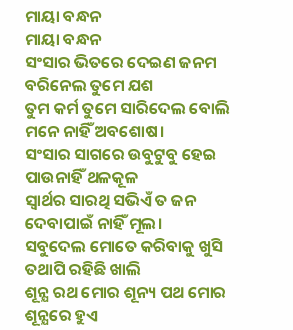ମାୟା ବନ୍ଧନ
ମାୟା ବନ୍ଧନ
ସଂସାର ଭିତରେ ଦେଇଣ ଜନମ
ବରିନେଲ ତୁମେ ଯଶ
ତୁମ କର୍ମ ତୁମେ ସାରିଦେଲ ବୋଲି
ମନେ ନାହିଁ ଅବଶୋଷ।
ସଂସାର ସାଗରେ ଉବୁଟୁବୁ ହେଇ
ପାଉନାହିଁ ଥଳକୂଳ
ସ୍ବାର୍ଥର ସାରଥି ସଭିଏଁ ତ ଜନ
ଦେବାପାଇଁ ନାହିଁ ମୂଲ।
ସବୁଦେଲ ମୋତେ କରିବାକୁ ଖୁସି
ତଥାପି ରହିଛି ଖାଲି
ଶୂନ୍ଯ ରଥ ମୋର ଶୂନ୍ୟ ପଥ ମୋର
ଶୂନ୍ଯରେ ହୁଏ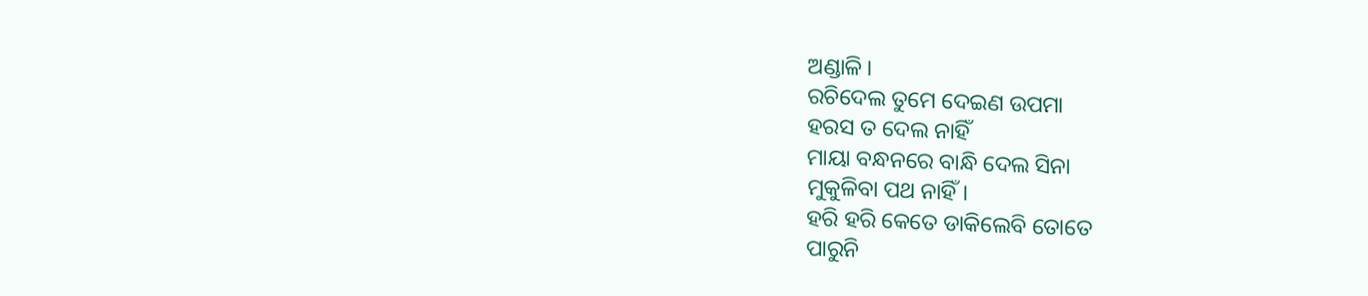ଅଣ୍ଡାଳି।
ରଚିଦେଲ ତୁମେ ଦେଇଣ ଉପମା
ହରସ ତ ଦେଲ ନାହିଁ
ମାୟା ବନ୍ଧନରେ ବାନ୍ଧି ଦେଲ ସିନା
ମୁକୁଳିବା ପଥ ନାହିଁ।
ହରି ହରି କେତେ ଡାକିଲେବି ତୋତେ
ପାରୁନି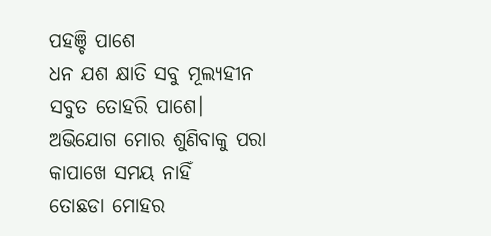ପହଞ୍ଚି ପାଶେ
ଧନ ଯଶ କ୍ଷାତି ସବୁ ମୂଲ୍ଯହୀନ
ସବୁତ ତୋହରି ପାଶେ।
ଅଭିଯୋଗ ମୋର ଶୁଣିବାକୁ ପରା
କାପାଖେ ସମୟ ନାହିଁ
ତୋଛଡା ମୋହର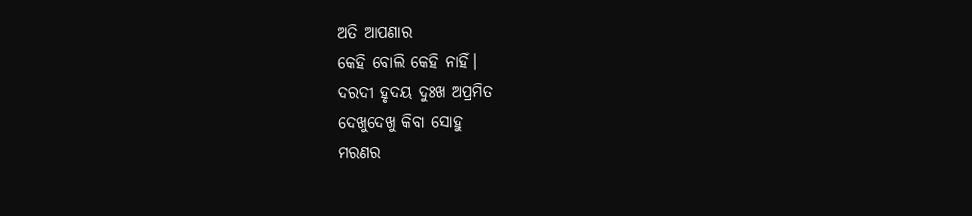ଅତି ଆପଣାର
କେହି ବୋଲି କେହି ନାହିଁ।
ଦରଦୀ ହୃଦୟ ଦୁଃଖ ଅପ୍ରମିତ
ଦେଖୁଦେଖୁ କିବା ସୋହୁ
ମରଣର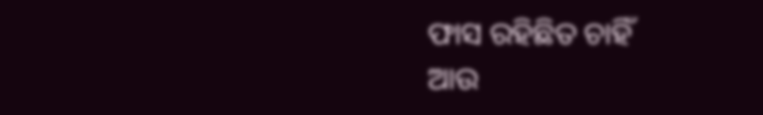ଫାସ ରହିଛିତ ଚାହିଁ
ଆଉ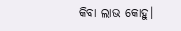କିବା ଲାଭ କୋହୁ।